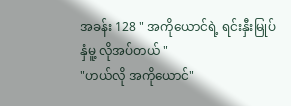အခန်း 128 " အကိုယောင်ရဲ့ ရင်းနှီးမြုပ်နှံမူ့ လိုအပ်တယ် "
"ဟယ်လို အကိုယောင်"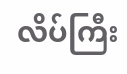လိပ်ကြီး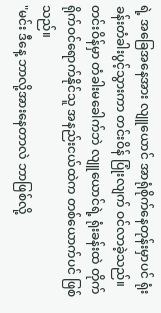ရဲ့ အခြေအနေအား လျူယောင် အာရုံစိုက်နေတုန်းမှာပင် ရုံးခန်းတံခါးပွင့်သွားကာ တင်းဝိန် ပြုံးလျက် ဝင်လာခဲ့သည်။
တင်းဝိန်မှာ တံခါးမခေါက်ဘဲ လျူယောင်ရဲ့ ရုံးခန်းထဲ တိုက်ရိုက်ဝင်ရောက်နိုင်သူ အနည်းငယ်ထဲက တစ်ယောက်ပင် ဖြစ်သည်။
"မင်း ဒီနေ့ ဘာလို့အားနေတာလဲ ဘာဖြစ်လို့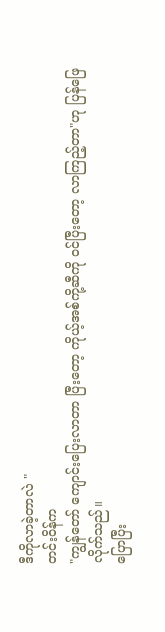ဒီကိုလာခဲ့တာလဲ "
တင်းဝိန်က
"ကျွန်တော် ကျောင်းပြေးလာတာ ပြီးတော့ ကိုယ့်အစ်ကို့ဆီကို ဝင်ပြီးတော့ လာကြည့်တာ"ဟု ပြန်ဖြေလိုက်သည်။
ပြောပြီး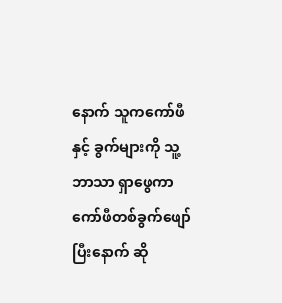နောက် သူကကော်ဖီနှင့် ခွက်များကို သူ့ဘာသာ ရှာဖွေကာ ကော်ဖီတစ်ခွက်ဖျော်ပြီးနောက် ဆို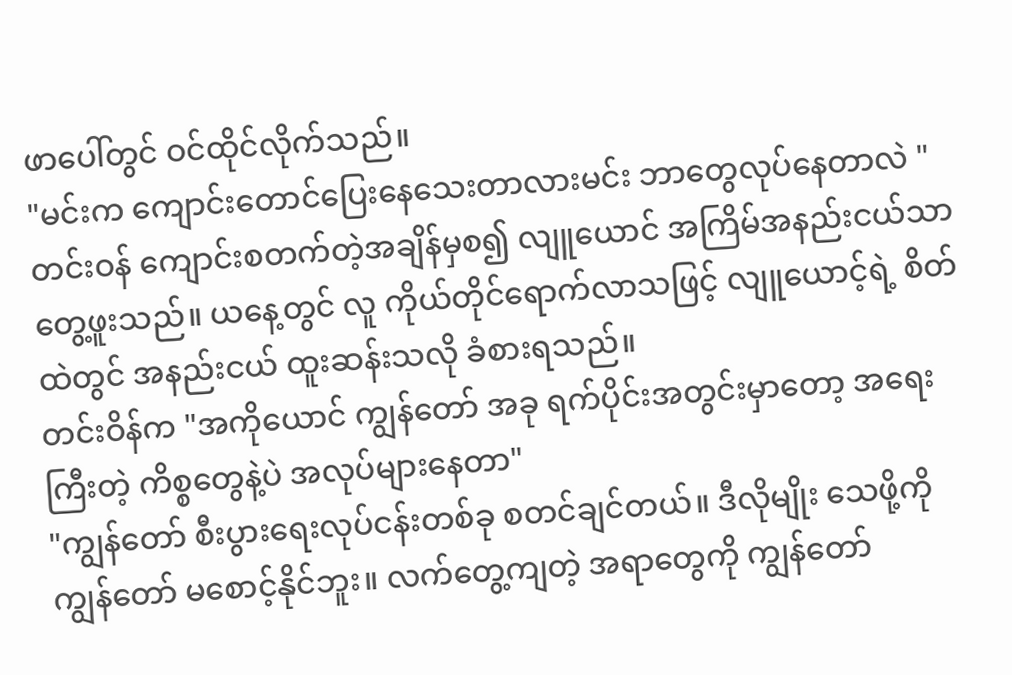ဖာပေါ်တွင် ဝင်ထိုင်လိုက်သည်။
"မင်းက ကျောင်းတောင်ပြေးနေသေးတာလားမင်း ဘာတွေလုပ်နေတာလဲ "
တင်းဝန် ကျောင်းစတက်တဲ့အချိန်မှစ၍ လျူယောင် အကြိမ်အနည်းငယ်သာ တွေ့ဖူးသည်။ ယနေ့တွင် လူ ကိုယ်တိုင်ရောက်လာသဖြင့် လျူယောင့်ရဲ့ စိတ်ထဲတွင် အနည်းငယ် ထူးဆန်းသလို ခံစားရသည်။
တင်းဝိန်က "အကိုယောင် ကျွန်တော် အခု ရက်ပိုင်းအတွင်းမှာတော့ အရေးကြီးတဲ့ ကိစ္စတွေနဲ့ပဲ အလုပ်များနေတာ"
"ကျွန်တော် စီးပွားရေးလုပ်ငန်းတစ်ခု စတင်ချင်တယ်။ ဒီလိုမျိုး သေဖို့ကို ကျွန်တော် မစောင့်နိုင်ဘူး။ လက်တွေ့ကျတဲ့ အရာတွေကို ကျွန်တော်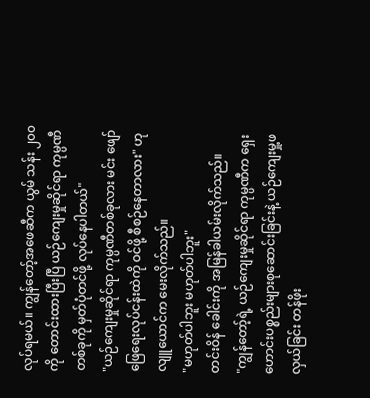လုပ်ရမယ်။ ကျွန်တော့်အဖေဆီက ယွမ် သန်း ၂၀၀ ကို တောင်းထားပြီးပြီ ယဉ်ကျေးမှုဆိုင်ရာ ကုမ္ပဏီတစ်ခုကို မှတ်ပုံတင်ဖို့ လုပ်နေပါတယ်"
"ယဉ်ကျေးမှုဆိုင်ရာ ကုမ္ပဏီတစ်ခုလား မင်း ဖျော်ဖြေရေးလုပ်ငန်းထဲကို ဝင်ဖို့ စီစဉ်နေတာလား" ဟု လျူယောင်က မေးလိုက်သည်။
"မဟုတ်ပါဘူး မဟုတ်ပါဘူး"
တင်းဝိန် ခေါင်းကို အမြန်ခါယမ်းလိုက်သည်။
"ကျွန်တော့်ရဲ့ ယဉ်ကျေးမှုဆိုင်ရာ ကုမ္ပဏီက ရှေးဟောင်းပစ္စည်းများစုဆောင်းခြင်းနဲ့ ယဉ်ကျေးမှု့ဖလှယ်ခြင်း တန်ဖိုး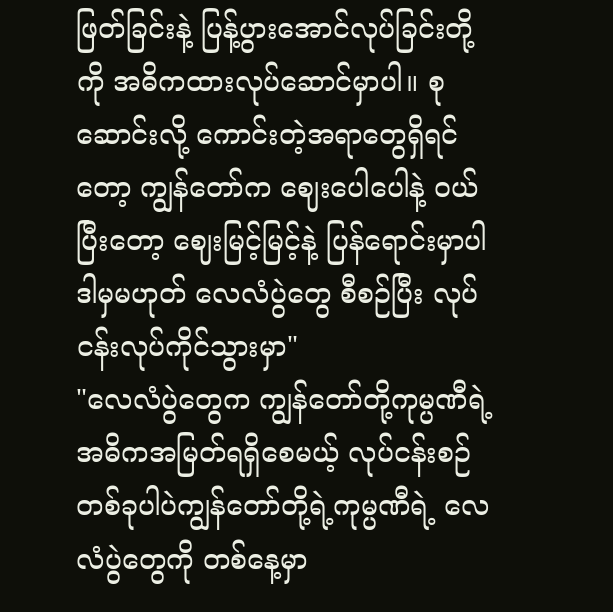ဖြတ်ခြင်းနဲ့ ပြန့်ပွားအောင်လုပ်ခြင်းတို့ကို အဓိကထားလုပ်ဆောင်မှာပါ။ စုဆောင်းလို့ ကောင်းတဲ့အရာတွေရှိရင်တော့ ကျွန်တော်က ဈေးပေါပေါနဲ့ ဝယ်ပြီးတော့ ဈေးမြင့်မြင့်နဲ့ ပြန်ရောင်းမှာပါ ဒါမှမဟုတ် လေလံပွဲတွေ စီစဉ်ပြီး လုပ်ငန်းလုပ်ကိုင်သွားမှာ"
"လေလံပွဲတွေက ကျွန်တော်တို့ကုမ္ပဏီရဲ့ အဓိကအမြတ်ရရှိစေမယ့် လုပ်ငန်းစဉ်တစ်ခုပါပဲကျွန်တော်တို့ရဲ့ကုမ္ပဏီရဲ့ လေလံပွဲတွေကို တစ်နေ့မှာ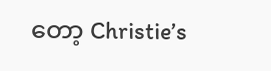တော့ Christie’s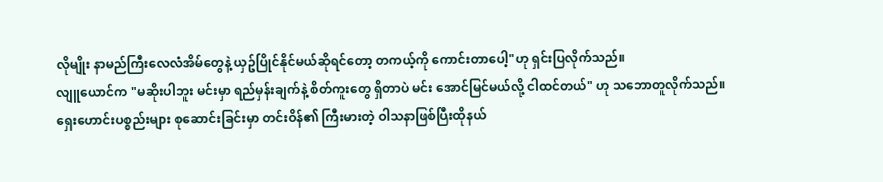လိုမျိုး နာမည်ကြီးလေလံအိမ်တွေနဲ့ ယှဥ်ပြိုင်နိုင်မယ်ဆိုရင်တော့ တကယ့်ကို ကောင်းတာပေါ့"ဟု ရှင်းပြလိုက်သည်။
လျူယောင်က "မဆိုးပါဘူး မင်းမှာ ရည်မှန်းချက်နဲ့ စိတ်ကူးတွေ ရှိတာပဲ မင်း အောင်မြင်မယ်လို့ ငါထင်တယ်" ဟု သဘောတူလိုက်သည်။
ရှေးဟောင်းပစ္စည်းများ စုဆောင်းခြင်းမှာ တင်းဝိန်၏ ကြီးမားတဲ့ ဝါသနာဖြစ်ပြီးထိုနယ်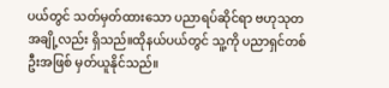ပယ်တွင် သတ်မှတ်ထားသော ပညာရပ်ဆိုင်ရာ ဗဟုသုတအချို့လည်း ရှိသည်။ထိုနယ်ပယ်တွင် သူ့ကို ပညာရှင်တစ်ဦးအဖြစ် မှတ်ယူနိုင်သည်။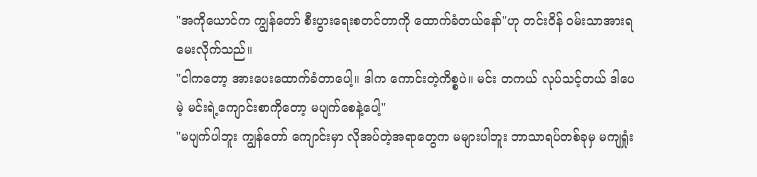"အကိုယောင်က ကျွန်တော် စီးပွားရေးစတင်တာကို ထောက်ခံတယ်နော်"ဟု တင်းဝိန် ဝမ်းသာအားရ မေးလိုက်သည်။
"ငါကတော့ အားပေးထောက်ခံတာပေါ့။ ဒါက ကောင်းတဲ့ကိစ္စပဲ။ မင်း တကယ် လုပ်သင့်တယ် ဒါပေမဲ့ မင်းရဲ့ကျောင်းစာကိုတော့ မပျက်စေနဲ့ပေါ့"
"မပျက်ပါဘူး ကျွန်တော် ကျောင်းမှာ လိုအပ်တဲ့အရာတွေက မများပါဘူး ဘာသာရပ်တစ်ခုမှ မကျရှုံး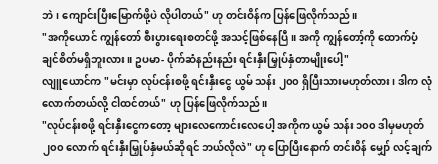ဘဲ၊ ကျောင်းပြီးမြောက်ဖို့ပဲ လိုပါတယ်" ဟု တင်းဝိန်က ပြန်ဖြေလိုက်သည်။
"အကိုယောင် ကျွန်တော် စီးပွားရေးစတင်ဖို့ အသင့်ဖြစ်နေပြီ။ အကို ကျွန်တော့်ကို ထောက်ပံ့ချင်စိတ်မရှိဘူးလား။ ဥပမာ- ပိုက်ဆံနည်းနည်း ရင်းနှီးမြှုပ်နှံတာမျိုးပေါ့"
လျူယောင်က "မင်းမှာ လုပ်ငန်းစဖို့ ရင်းနှီးငွေ ယွမ် သန်း ၂၀၀ ရှိပြီးသားမဟုတ်လား၊ ဒါက လုံလောက်တယ်လို့ ငါထင်တယ်" ဟု ပြန်ဖြေလိုက်သည်။
"လုပ်ငန်းစဖို့ ရင်းနှီးငွေကတော့ များလေကောင်းလေပေါ့ အကိုက ယွမ် သန်း ၁၀၀ ဒါမှမဟုတ် ၂၀၀ လောက် ရင်းနှီးမြှုပ်နှံမယ်ဆိုရင် ဘယ်လိုလဲ" ဟု ပြောပြီးနောက် တင်းဝိန် မျှော် လင့်ချက်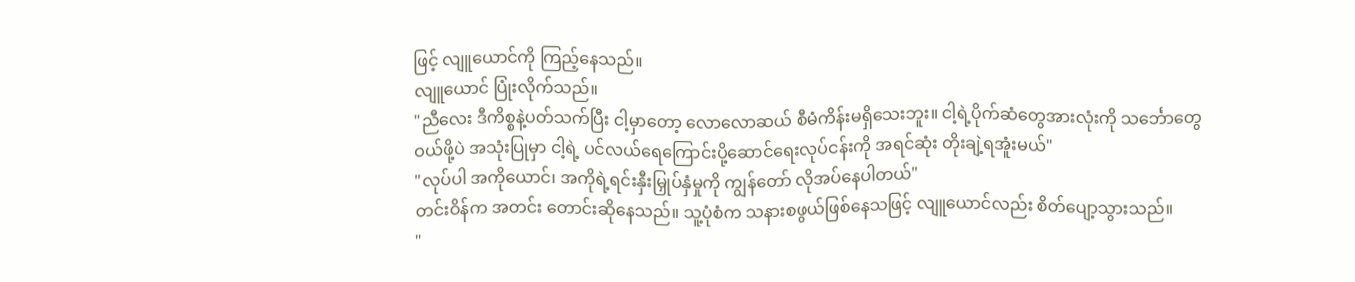ဖြင့် လျူယောင်ကို ကြည့်နေသည်။
လျူယောင် ပြုံးလိုက်သည်။
"ညီလေး ဒီကိစ္စနဲ့ပတ်သက်ပြီး ငါ့မှာတော့ လောလောဆယ် စီမံကိန်းမရှိသေးဘူး။ ငါ့ရဲ့ပိုက်ဆံတွေအားလုံးကို သင်္ဘောတွေဝယ်ဖို့ပဲ အသုံးပြုမှာ ငါ့ရဲ့ ပင်လယ်ရေကြောင်းပို့ဆောင်ရေးလုပ်ငန်းကို အရင်ဆုံး တိုးချဲ့ရအူံးမယ်"
"လုပ်ပါ အကိုယောင်၊ အကိုရဲ့ရင်းနှီးမြှုပ်နှံမှုကို ကျွန်တော် လိုအပ်နေပါတယ်"
တင်းဝိန်က အတင်း တောင်းဆိုနေသည်။ သူ့ပုံစံက သနားစဖွယ်ဖြစ်နေသဖြင့် လျူယောင်လည်း စိတ်ပျော့သွားသည်။
"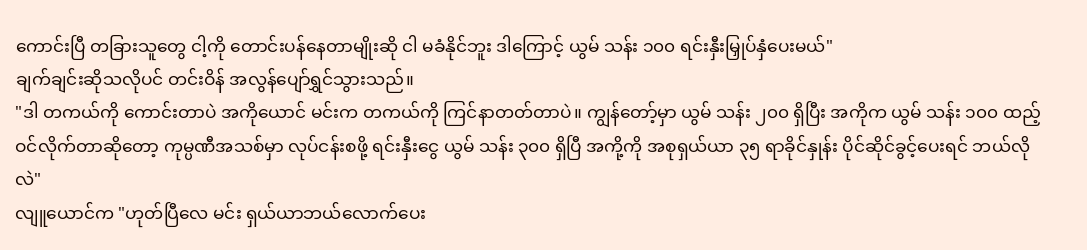ကောင်းပြီ တခြားသူတွေ ငါ့ကို တောင်းပန်နေတာမျိုးဆို ငါ မခံနိုင်ဘူး ဒါကြောင့် ယွမ် သန်း ၁၀၀ ရင်းနှီးမြှုပ်နှံပေးမယ်"
ချက်ချင်းဆိုသလိုပင် တင်းဝိန် အလွန်ပျော်ရွှင်သွားသည်။
"ဒါ တကယ်ကို ကောင်းတာပဲ အကိုယောင် မင်းက တကယ်ကို ကြင်နာတတ်တာပဲ။ ကျွန်တော့်မှာ ယွမ် သန်း ၂၀၀ ရှိပြီး အကိုက ယွမ် သန်း ၁၀၀ ထည့်ဝင်လိုက်တာဆိုတော့ ကုမ္ပဏီအသစ်မှာ လုပ်ငန်းစဖို့ ရင်းနှီးငွေ ယွမ် သန်း ၃၀၀ ရှိပြီ အကို့ကို အစုရှယ်ယာ ၃၅ ရာခိုင်နှုန်း ပိုင်ဆိုင်ခွင့်ပေးရင် ဘယ်လိုလဲ"
လျူယောင်က "ဟုတ်ပြီလေ မင်း ရှယ်ယာဘယ်လောက်ပေး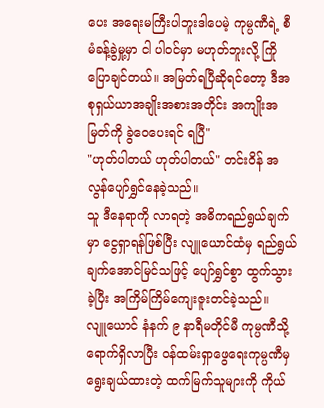ပေး အရေးမကြီးပါဘူးဒါပေမဲ့ ကုမ္ပဏီရဲ့ စီမံခန့်ခွဲမှု့မှာ ငါ ပါဝင်မှာ မဟုတ်ဘူးလို့ ကြိုပြောချင်တယ်။ အမြတ်ရပြီဆိုရင်တော့ ဒီအစုရှယ်ယာအချိုးအစားအတိုင်း အကျိုးအမြတ်ကို ခွဲဝေပေးရင် ရပြီ"
"ဟုတ်ပါတယ် ဟုတ်ပါတယ်" တင်းဝိန် အလွန်ပျော်ရွှင်နေခဲ့သည်။
သူ ဒီနေရာကို လာရတဲ့ အဓိကရည်ရွယ်ချက်မှာ ငွေရှာရန်ဖြစ်ပြီး လျူယောင်ထံမှ ရည်ရွယ်ချက်အောင်မြင်သဖြင့် ပျော်ရွှင်စွာ ထွက်သွားခဲ့ပြီး အကြိမ်ကြိမ်ကျေးဇူးတင်ခဲ့သည်။
လျူယောင် နံနက် ၉ နာရီမတိုင်မီ ကုမ္ပဏီသို့ ရောက်ရှိလာပြီး ဝန်ထမ်းရှာဖွေရေးကုမ္ပဏီမှ ရွေးချယ်ထားတဲ့ ထက်မြက်သူများကို ကိုယ်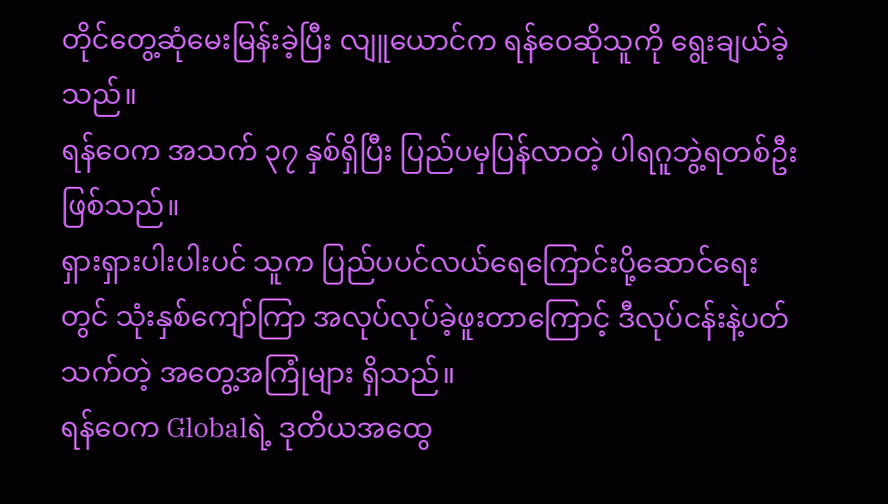တိုင်တွေ့ဆုံမေးမြန်းခဲ့ပြီး လျူယောင်က ရန်ဝေဆိုသူကို ရွေးချယ်ခဲ့သည်။
ရန်ဝေက အသက် ၃၇ နှစ်ရှိပြီး ပြည်ပမှပြန်လာတဲ့ ပါရဂူဘွဲ့ရတစ်ဦးဖြစ်သည်။
ရှားရှားပါးပါးပင် သူက ပြည်ပပင်လယ်ရေကြောင်းပို့ဆောင်ရေးတွင် သုံးနှစ်ကျော်ကြာ အလုပ်လုပ်ခဲ့ဖူးတာကြောင့် ဒီလုပ်ငန်းနဲ့ပတ်သက်တဲ့ အတွေ့အကြုံများ ရှိသည်။
ရန်ဝေက Globalရဲ့ ဒုတိယအထွေ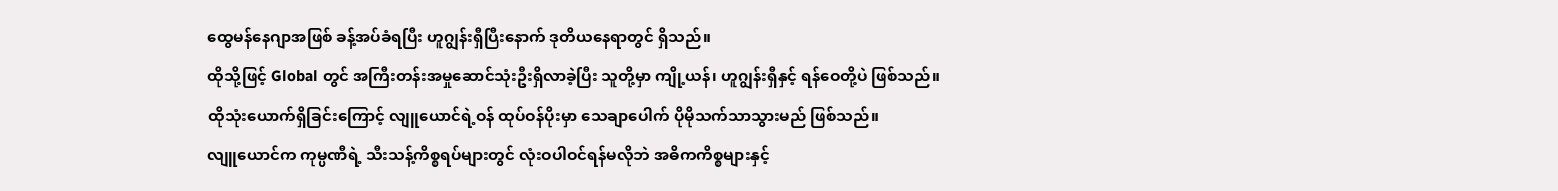ထွေမန်နေဂျာအဖြစ် ခန့်အပ်ခံရပြီး ဟူဂျွန်းရှီပြီးနောက် ဒုတိယနေရာတွင် ရှိသည်။
ထိုသို့ဖြင့် Global တွင် အကြီးတန်းအမှုဆောင်သုံးဦးရှိလာခဲ့ပြီး သူတို့မှာ ကျို့ယန်၊ ဟူဂျွန်းရှီနှင့် ရန်ဝေတို့ပဲ ဖြစ်သည်။
ထိုသုံးယောက်ရှိခြင်းကြောင့် လျူယောင်ရဲ့ဝန် ထုပ်ဝန်ပိုးမှာ သေချာပေါက် ပိုမိုသက်သာသွားမည် ဖြစ်သည်။
လျူယောင်က ကုမ္ပဏီရဲ့ သီးသန့်ကိစ္စရပ်များတွင် လုံးဝပါဝင်ရန်မလိုဘဲ အဓိကကိစ္စများနှင့်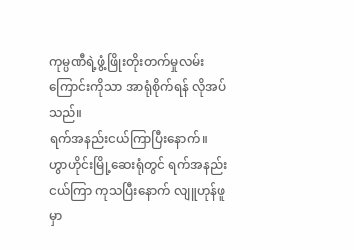ကုမ္ပဏီရဲ့ဖွံ့ဖြိုးတိုးတက်မှုလမ်းကြောင်းကိုသာ အာရုံစိုက်ရန် လိုအပ်သည်။
ရက်အနည်းငယ်ကြာပြီးနောက်။
ဟွာဟိုင်းမြို့ဆေးရုံတွင် ရက်အနည်းငယ်ကြာ ကုသပြီးနောက် လျူဟုန်ဖူမှာ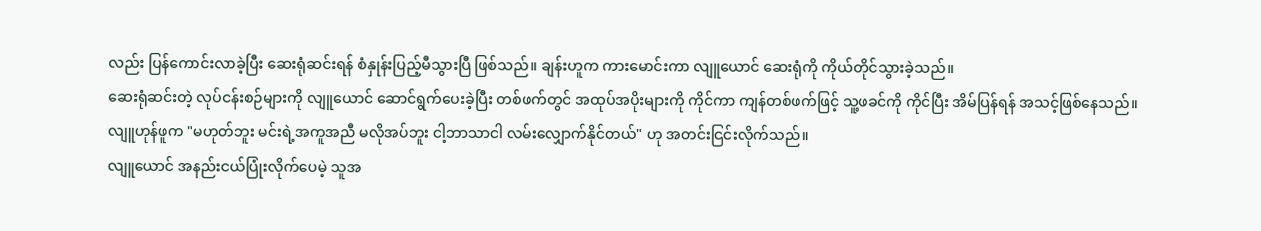လည်း ပြန်ကောင်းလာခဲ့ပြီး ဆေးရုံဆင်းရန် စံနှုန်းပြည့်မီသွားပြီ ဖြစ်သည်။ ချန်းဟူက ကားမောင်းကာ လျူယောင် ဆေးရုံကို ကိုယ်တိုင်သွားခဲ့သည်။
ဆေးရုံဆင်းတဲ့ လုပ်ငန်းစဉ်များကို လျူယောင် ဆောင်ရွက်ပေးခဲ့ပြီး တစ်ဖက်တွင် အထုပ်အပိုးများကို ကိုင်ကာ ကျန်တစ်ဖက်ဖြင့် သူ့ဖခင်ကို ကိုင်ပြီး အိမ်ပြန်ရန် အသင့်ဖြစ်နေသည်။
လျူဟုန်ဖူက "မဟုတ်ဘူး မင်းရဲ့အကူအညီ မလိုအပ်ဘူး ငါ့ဘာသာငါ လမ်းလျှောက်နိုင်တယ်" ဟု အတင်းငြင်းလိုက်သည်။
လျူယောင် အနည်းငယ်ပြုံးလိုက်ပေမဲ့ သူအ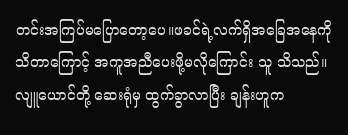တင်းအကြပ်မပြောတော့ပေ။ဖခင်ရဲ့လက်ရှိအခြေအနေကို သိတာကြောင့် အကူအညီပေးဖို့မလိုကြောင်း သူ သိသည်။
လျူယောင်တို့ ဆေးရုံမှ ထွက်ခွာလာပြီး ချန်းဟူက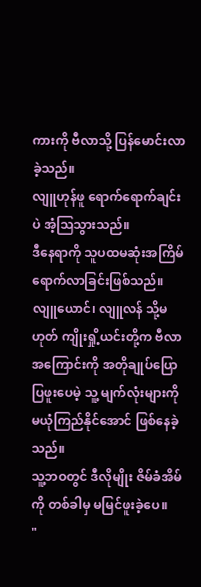ကားကို ဗီလာသို့ ပြန်မောင်းလာခဲ့သည်။
လျူဟုန်ဖူ ရောက်ရောက်ချင်းပဲ အံ့သြသွားသည်။
ဒီနေရာကို သူပထမဆုံးအကြိမ် ရောက်လာခြင်းဖြစ်သည်။ လျူယောင်၊ လျူလန် သို့မဟုတ် ကျိုးရှို့ယင်းတို့က ဗီလာအကြောင်းကို အတိုချုပ်ပြောပြဖူးပေမဲ့ သူ့ မျက်လုံးများကို မယုံကြည်နိုင်အောင် ဖြစ်နေခဲ့သည်။
သူ့ဘဝတွင် ဒီလိုမျိုး ဇိမ်ခံအိမ်ကို တစ်ခါမှ မမြင်ဖူးခဲ့ပေ။
"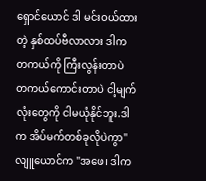ရှောင်ယောင် ဒါ မင်းဝယ်ထားတဲ့ နှစ်ထပ်ဗီလာလား ဒါက တကယ်ကို ကြီးလွန်းတာပဲ တကယ်ကောင်းတာပဲ ငါ့မျက်လုံးတွေကို ငါမယုံနိုင်ဘူး.ဒါက အိပ်မက်တစ်ခုလိုပဲကွာ"
လျူယောင်က "အဖေ၊ ဒါက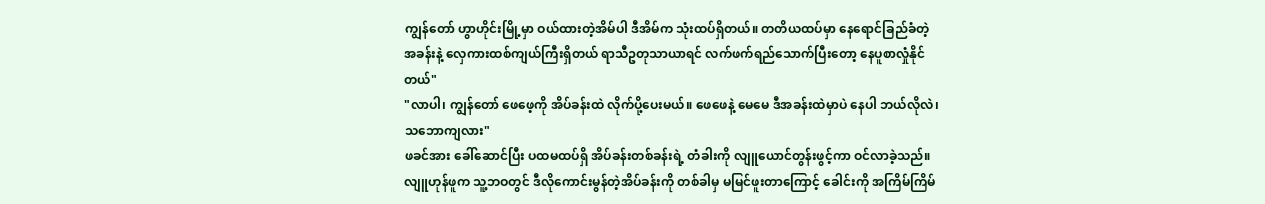ကျွန်တော် ဟွာဟိုင်းမြို့မှာ ဝယ်ထားတဲ့အိမ်ပါ ဒီအိမ်က သုံးထပ်ရှိတယ်။ တတိယထပ်မှာ နေရောင်ခြည်ခံတဲ့ အခန်းနဲ့ လှေကားထစ်ကျယ်ကြီးရှိတယ် ရာသီဥတုသာယာရင် လက်ဖက်ရည်သောက်ပြီးတော့ နေပူစာလှုံနိုင်တယ်"
"လာပါ၊ ကျွန်တော် ဖေဖေ့ကို အိပ်ခန်းထဲ လိုက်ပို့ပေးမယ်။ ဖေဖေနဲ့ မေမေ ဒီအခန်းထဲမှာပဲ နေပါ ဘယ်လိုလဲ၊ သဘောကျလား"
ဖခင်အား ခေါ်ဆောင်ပြီး ပထမထပ်ရှိ အိပ်ခန်းတစ်ခန်းရဲ့ တံခါးကို လျူယောင်တွန်းဖွင့်ကာ ဝင်လာခဲ့သည်။
လျူဟုန်ဖူက သူ့ဘဝတွင် ဒီလိုကောင်းမွန်တဲ့အိပ်ခန်းကို တစ်ခါမှ မမြင်ဖူးတာကြောင့် ခေါင်းကို အကြိမ်ကြိမ်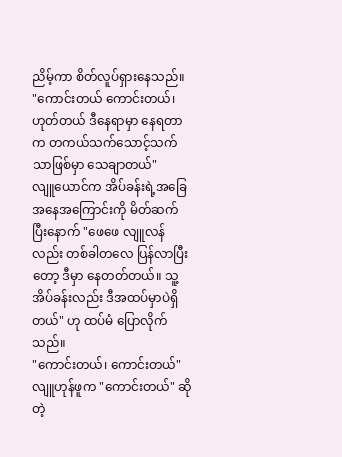ညိမ့်ကာ စိတ်လူပ်ရှားနေသည်။
"ကောင်းတယ် ကောင်းတယ်၊ ဟုတ်တယ် ဒီနေရာမှာ နေရတာက တကယ်သက်သောင့်သက်သာဖြစ်မှာ သေချာတယ်"
လျူယောင်က အိပ်ခန်းရဲ့အခြေအနေအကြောင်းကို မိတ်ဆက်ပြီးနောက် "ဖေဖေ လျူလန်လည်း တစ်ခါတလေ ပြန်လာပြီးတော့ ဒီမှာ နေတတ်တယ်။ သူ့အိပ်ခန်းလည်း ဒီအထပ်မှာပဲရှိတယ်" ဟု ထပ်မံ ပြောလိုက်သည်။
"ကောင်းတယ်၊ ကောင်းတယ်" လျူဟုန်ဖူက "ကောင်းတယ်" ဆိုတဲ့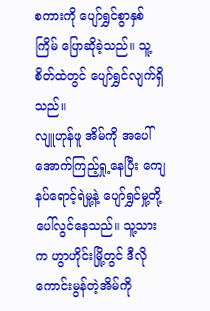စကားကို ပျော်ရွှင်စွာနှစ်ကြိမ် ပြောဆိုခဲ့သည်။ သူ့စိတ်ထဲတွင် ပျော်ရွှင်လျက်ရှိသည်။
လျူဟုန်ဖူ အိမ်ကို အပေါ်အောက်ကြည့်ရှု့နေပြီး ကျေနပ်ရောင့်ရဲမှု့နဲ့ ပျော်ရွှင်မှု့တို့ ပေါ်လွင်နေသည်။ သူ့သားက ဟွာဟိုင်းမြို့တွင် ဒီလိုကောင်းမွန်တဲ့အိမ်ကို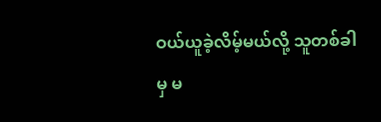ဝယ်ယူခဲ့လိမ့်မယ်လို့ သူတစ်ခါမှ မ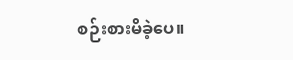စဉ်းစားမိခဲ့ပေ။